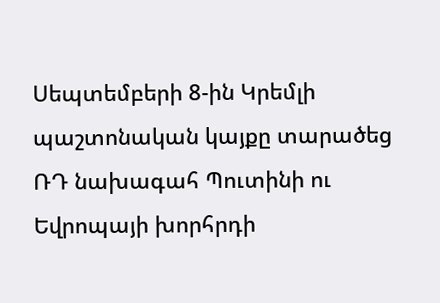Սեպտեմբերի 8-ին Կրեմլի պաշտոնական կայքը տարածեց ՌԴ նախագահ Պուտինի ու Եվրոպայի խորհրդի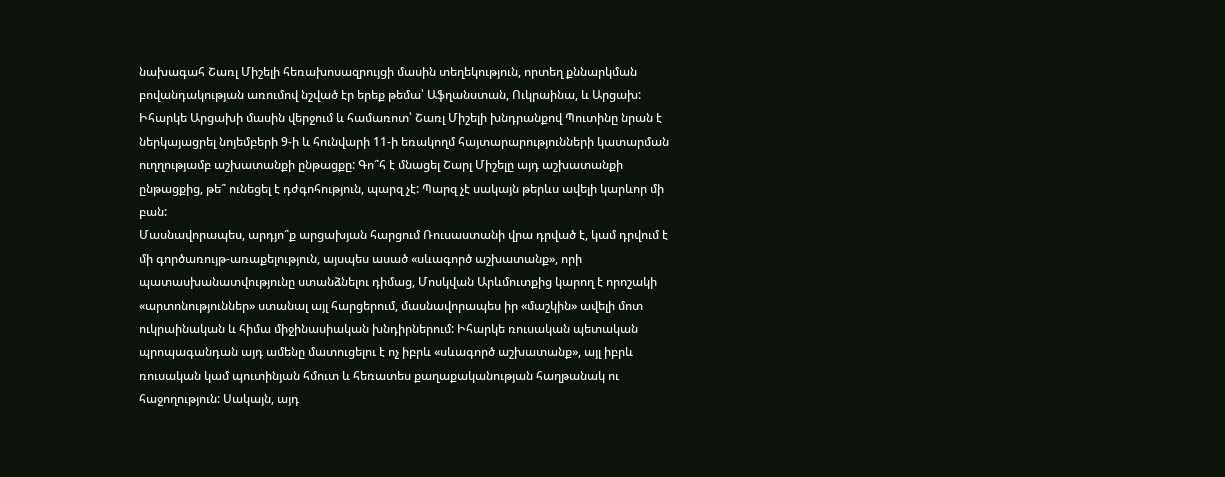նախագահ Շառլ Միշելի հեռախոսազրույցի մասին տեղեկություն, որտեղ քննարկման բովանդակության առումով նշված էր երեք թեմա՝ Աֆղանստան, Ուկրաինա, և Արցախ: Իհարկե Արցախի մասին վերջում և համառոտ՝ Շառլ Միշելի խնդրանքով Պուտինը նրան է ներկայացրել նոյեմբերի 9-ի և հունվարի 11-ի եռակողմ հայտարարությունների կատարման ուղղությամբ աշխատանքի ընթացքը: Գո՞հ է մնացել Շարլ Միշելը այդ աշխատանքի ընթացքից, թե՞ ունեցել է դժգոհություն, պարզ չէ: Պարզ չէ սակայն թերևս ավելի կարևոր մի բան:
Մասնավորապես, արդյո՞ք արցախյան հարցում Ռուսաստանի վրա դրված է, կամ դրվում է մի գործառույթ-առաքելություն, այսպես ասած «սևագործ աշխատանք», որի պատասխանատվությունը ստանձնելու դիմաց, Մոսկվան Արևմուտքից կարող է որոշակի «արտոնություններ» ստանալ այլ հարցերում, մասնավորապես իր «մաշկին» ավելի մոտ ուկրաինական և հիմա միջինասիական խնդիրներում: Իհարկե ռուսական պետական պրոպագանդան այդ ամենը մատուցելու է ոչ իբրև «սևագործ աշխատանք», այլ իբրև ռուսական կամ պուտինյան հմուտ և հեռատես քաղաքականության հաղթանակ ու հաջողություն: Սակայն, այդ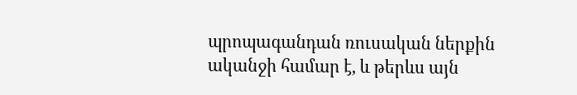պրոպագանդան ռուսական ներքին ականջի համար է, և թերևս այն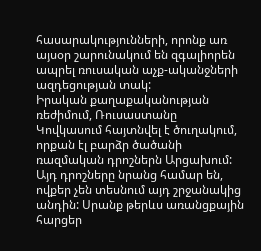հասարակությունների, որոնք առ այսօր շարունակում են զգալիորեն ապրել ռուսական աչք-ականջների ազդեցության տակ:
Իրական քաղաքականության ռեժիմում, Ռուսաստանը Կովկասում հայտնվել է ծուղակում, որքան էլ բարձր ծածանի ռազմական դրոշներն Արցախում: Այդ դրոշները նրանց համար են, ովքեր չեն տեսնում այդ շրջանակից անդին: Սրանք թերևս առանցքային հարցեր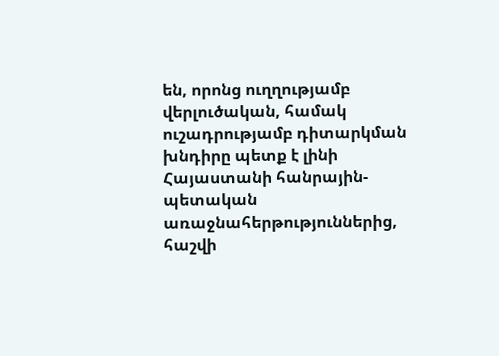են, որոնց ուղղությամբ վերլուծական, համակ ուշադրությամբ դիտարկման խնդիրը պետք է լինի Հայաստանի հանրային-պետական առաջնահերթություններից, հաշվի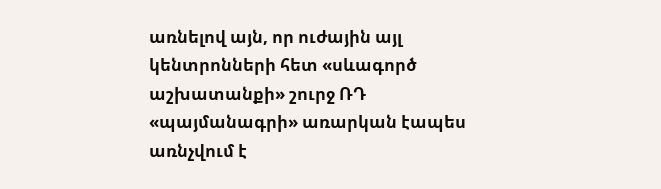առնելով այն, որ ուժային այլ կենտրոնների հետ «սևագործ աշխատանքի» շուրջ ՌԴ «պայմանագրի» առարկան էապես առնչվում է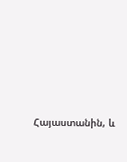Հայաստանին, և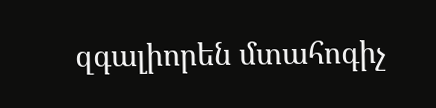զգալիորեն մտահոգիչ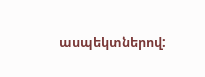ասպեկտներով: